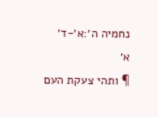נחמיה ה׳:א׳-ד׳
א׳
¶ ותהי צעקת העם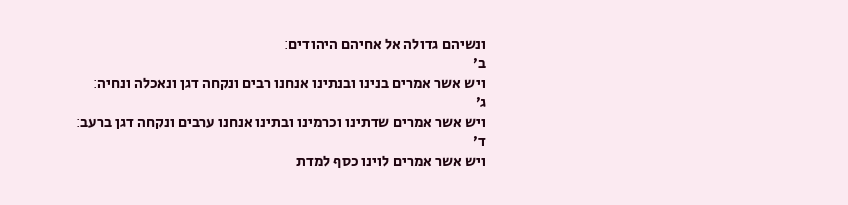ונשיהם גדולה אל אחיהם היהודים׃
ב׳
ויש אשר אמרים בנינו ובנתינו אנחנו רבים ונקחה דגן ונאכלה ונחיה׃
ג׳
ויש אשר אמרים שדתינו וכרמינו ובתינו אנחנו ערבים ונקחה דגן ברעב׃
ד׳
ויש אשר אמרים לוינו כסף למדת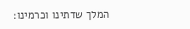המלך שדתינו וכרמינו׃